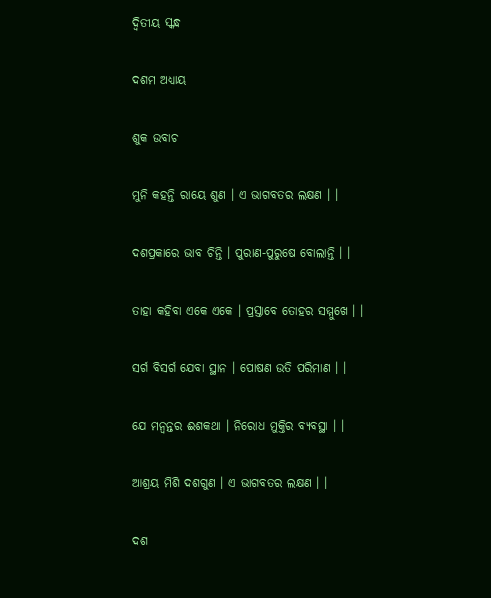ଦ୍ଵିତୀୟ ସ୍କନ୍ଧ

ଦଶମ ଅଧ୍ୟାୟ

ଶୁକ ଉବାଚ

ମୁନି କହନ୍ତି ରାୟେ ଶୁଣ । ଏ ଭାଗବତର ଲକ୍ଷଣ । ।

ଦଶପ୍ରକାରେ ଭାବ ଚିନ୍ତି । ପୁରାଣ-ପୁରୁଷେ ବୋଲାନ୍ତି । ।

ତାହା କହିବା ଏକେ ଏକେ । ପ୍ରସ୍ତାବେ ତୋହର ସମ୍ମୁଖେ । ।

ସର୍ଗ ବିସର୍ଗ ଯେବା ସ୍ଥାନ । ପୋଷଣ ଉତି ପରିମାଣ । ।

ଯେ ମନ୍ୱନ୍ତର ଈଶକଥା । ନିରୋଧ ମୁକ୍ତିର ବ୍ୟବସ୍ଥା । ।

ଆଶ୍ରୟ ମିଶି ଦଶଗୁଣ । ଏ ଭାଗବତର ଲକ୍ଷଣ । ।

ଦଶ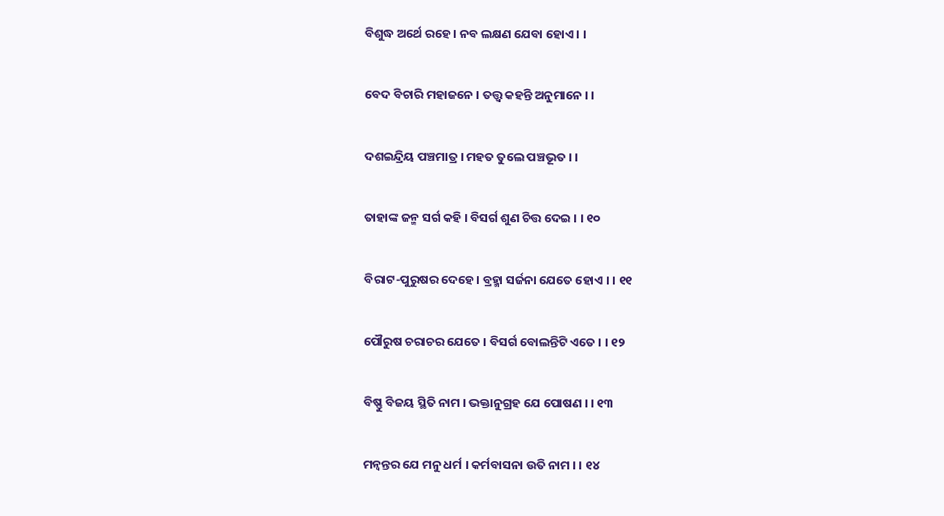ବିଶୁଦ୍ଧ ଅର୍ଥେ ରହେ । ନବ ଲକ୍ଷଣ ଯେବା ହୋଏ । ।

ବେଦ ବିଚାରି ମହାଜନେ । ତତ୍ତ୍ଵ କହନ୍ତି ଅନୁମାନେ । ।

ଦଶଇନ୍ଦ୍ରିୟ ପଞ୍ଚମାତ୍ର । ମହତ ତୁଲେ ପଞ୍ଚଭୂତ । ।

ତାହାଙ୍କ ଜନ୍ମ ସର୍ଗ କହି । ବିସର୍ଗ ଶୁଣ ଚିତ୍ତ ଦେଇ । । ୧୦

ବିରାଟ-ପୁରୁଷର ଦେହେ । ବ୍ରହ୍ମା ସର୍ଜନା ଯେତେ ହୋଏ । । ୧୧

ପୌରୁଷ ଚରାଚର ଯେତେ । ବିସର୍ଗ ବୋଲନ୍ତିଟି ଏତେ । । ୧୨

ବିଷ୍ଣୁ ବିଜୟ ସ୍ଥିତି ନାମ । ଭକ୍ତାନୁଗ୍ରହ ଯେ ପୋଷଣ । । ୧୩

ମନ୍ୱନ୍ତର ଯେ ମନୁ ଧର୍ମ । କର୍ମବାସନା ଉତି ନାମ । । ୧୪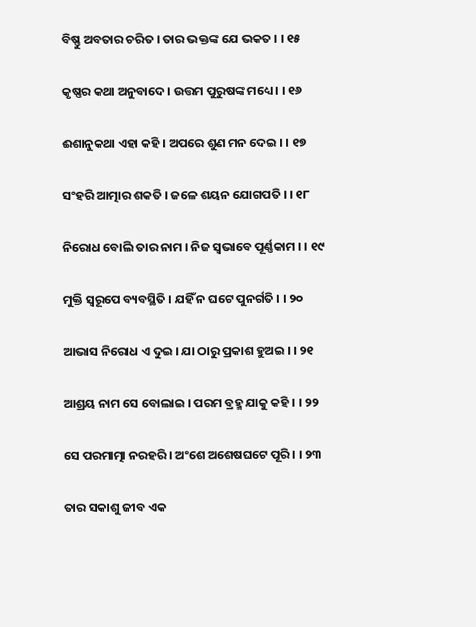ବିଷ୍ଣୁ ଅବତାର ଚରିତ । ତାର ଭକ୍ତଙ୍କ ଯେ ଭକତ । । ୧୫

କୃଷ୍ଣର କଥା ଅନୁବାଦେ । ଉତ୍ତମ ପୁରୁଷଙ୍କ ମଧ୍ୟେ । । ୧୬

ଈଶାନୁକଥା ଏହା କହି । ଅପରେ ଶୁଣ ମନ ଦେଇ । । ୧୭

ସଂହରି ଆତ୍ମାର ଶକତି । ଜଳେ ଶୟନ ଯୋଗପତି । । ୧୮

ନିରୋଧ ବୋଲି ତାର ନାମ । ନିଜ ସ୍ୱଭାବେ ପୂର୍ଣ୍ଣକାମ । । ୧୯

ମୁକ୍ତି ସ୍ୱରୂପେ ବ୍ୟବସ୍ଥିତି । ଯହିଁ ନ ଘଟେ ପୁନର୍ଗତି । । ୨୦

ଆଭାସ ନିରୋଧ ଏ ଦୁଇ । ଯା ଠାରୁ ପ୍ରକାଶ ହୁଅଇ । । ୨୧

ଆଶ୍ରୟ ନାମ ସେ ବୋଲାଇ । ପରମ ବ୍ରହ୍ମ ଯାକୁ କହି । । ୨୨

ସେ ପରମାତ୍ମା ନରହରି । ଅଂଶେ ଅଶେଷଘଟେ ପୂରି । । ୨୩

ତାର ସକାଶୁ ଜୀବ ଏକ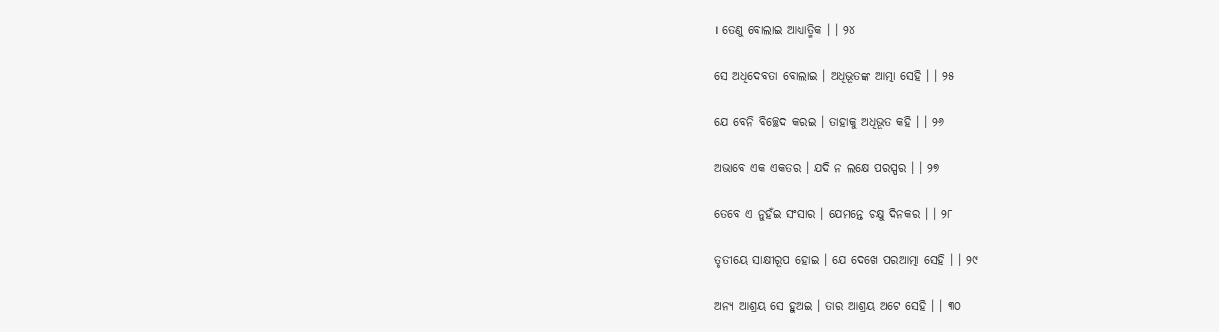। ତେଣୁ ବୋଲାଇ ଆଧ୍ୟାତ୍ମିକ । । ୨୪

ସେ ଅଧିଦେବତା ବୋଲାଇ । ଅଧିଭୂତଙ୍କ ଆତ୍ମା ସେହି । । ୨୫

ଯେ ବେନି ବିଚ୍ଛେଦ କରଇ । ତାହାକୁ ଅଧିଭୂତ କହି । । ୨୬

ଅଭାବେ ଏକ ଏକତର । ଯଦି ନ ଲକ୍ଷେ ପରସ୍ପର । । ୨୭

ତେବେ ଏ ନୁହଁଇ ସଂସାର । ଯେମନ୍ତେ ଚକ୍ଷୁ ଦିନକର । । ୨୮

ତୃତୀୟେ ସାକ୍ଷୀରୂପ ହୋଇ । ଯେ ଦେଖେ ପରଆତ୍ମା ସେହି । । ୨୯

ଅନ୍ୟ ଆଶ୍ରୟ ସେ ହୁଅଇ । ତାର ଆଶ୍ରୟ ଅଟେ ସେହି । । ୩୦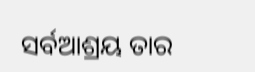ସର୍ବଆଶ୍ରୟ ତାର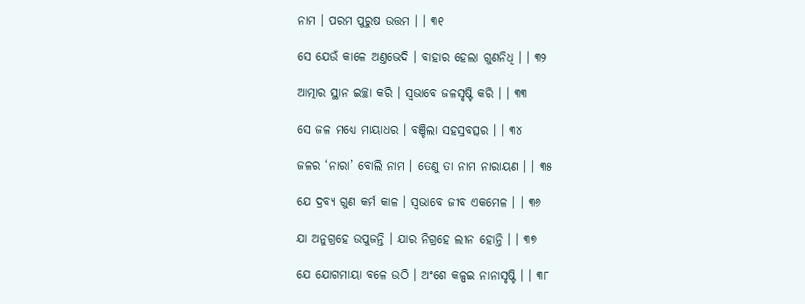ନାମ । ପରମ ପୁରୁଷ ଉତ୍ତମ । । ୩୧

ସେ ଯେଉଁ କାଳେ ଅଣ୍ତଭେଦି । ବାହାର ହେଲା ଗୁଣନିଧି । । ୩୨

ଆତ୍ମାର ସ୍ଥାନ ଇଚ୍ଛା କରି । ସ୍ୱଭାବେ ଜଳସୃଷ୍ଟି କରି । । ୩୩

ସେ ଜଳ ମଧ୍ୟେ ମାୟାଧର । ବଞ୍ଚିଲା ସହସ୍ରବତ୍ସର । । ୩୪

ଜଳର ‘ନାରା’ ବୋଲି ନାମ । ତେଣୁ ତା ନାମ ନାରାୟଣ । । ୩୫

ଯେ ଦ୍ରବ୍ୟ ଗୁଣ କର୍ମ କାଳ । ସ୍ୱଭାବେ ଜୀବ ଏକମେଳ । । ୩୬

ଯା ଅନୁଗ୍ରହେ ଉପୁଜନ୍ତି । ଯାର ନିଗ୍ରହେ ଲୀନ ହୋନ୍ତି । । ୩୭

ଯେ ଯୋଗମାୟା ବଳେ ଉଠି । ଅଂଶେ କଳ୍ପଇ ନାନାସୃଷ୍ଟି । । ୩୮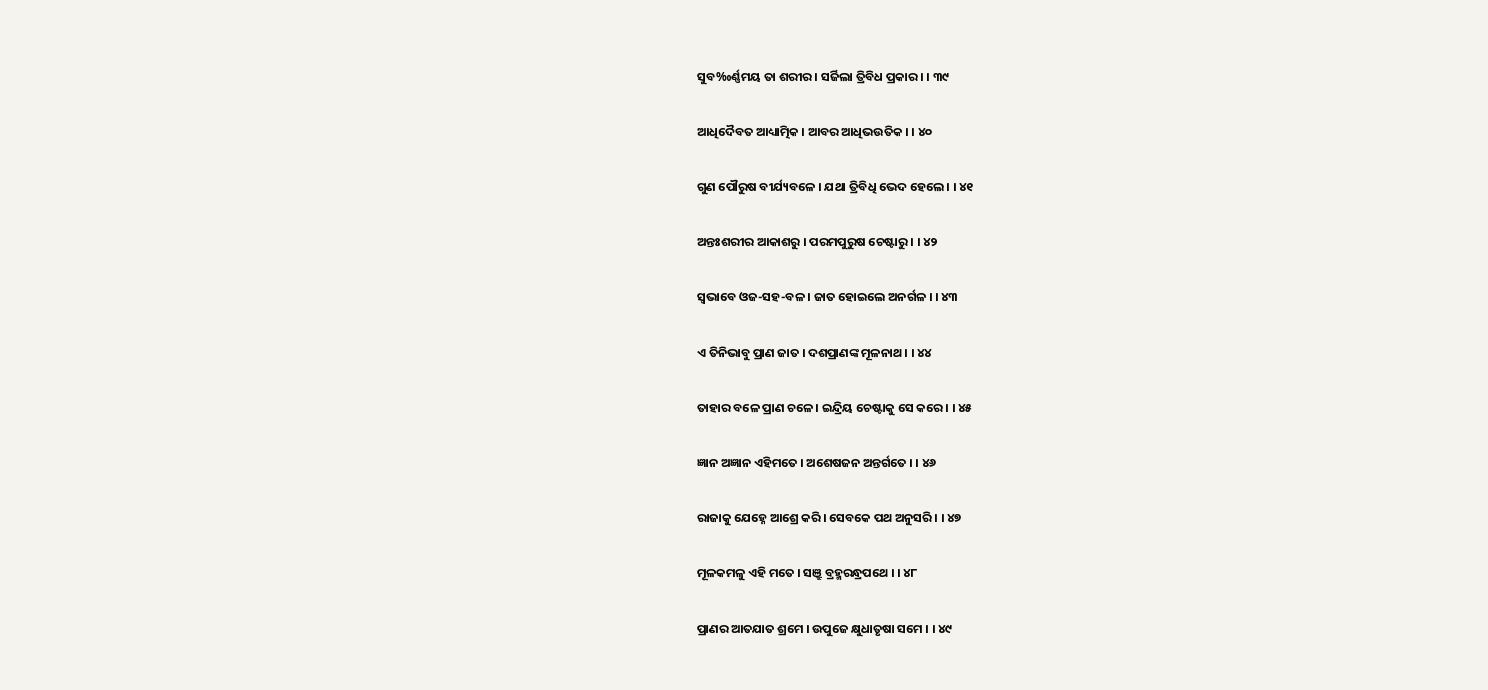ସୁବ‰ର୍ଣ୍ଣମୟ ତା ଶରୀର । ସର୍ଜିଲା ତ୍ରିବିଧ ପ୍ରକାର । । ୩୯

ଆଧିଦୈବତ ଆଧ୍ୟାତ୍ମିକ । ଆବର ଆଧିଭଉତିକ । । ୪୦

ଗୁଣ ପୌରୁଷ ବୀର୍ଯ୍ୟବଳେ । ଯଥା ତ୍ରିବିଧି ଭେଦ ହେଲେ । । ୪୧

ଅନ୍ତଃଶରୀର ଆକାଶରୁ । ପରମପୁରୁଷ ଚେଷ୍ଟାରୁ । । ୪୨

ସ୍ୱଭାବେ ଓଜ-ସହ-ବଳ । ଜାତ ହୋଇଲେ ଅନର୍ଗଳ । । ୪୩

ଏ ତିନିଭାବୁ ପ୍ରାଣ ଜାତ । ଦଶପ୍ରାଣଙ୍କ ମୂଳନାଥ । । ୪୪

ତାହାର ବଳେ ପ୍ରାଣ ଚଳେ । ଇନ୍ଦ୍ରିୟ ଚେଷ୍ଟାକୁ ସେ କରେ । । ୪୫

ଜ୍ଞାନ ଅଜ୍ଞାନ ଏହିମତେ । ଅଶେଷଜନ ଅନ୍ତର୍ଗତେ । । ୪୬

ରାଜାକୁ ଯେହ୍ନେ ଆଶ୍ରେ କରି । ସେବକେ ପଥ ଅନୁସରି । । ୪୭

ମୂଳକମଳୁ ଏହି ମତେ । ସଞ୍ରୁ ବ୍ରହ୍ମରନ୍ଧ୍ରପଥେ । । ୪୮

ପ୍ରାଣର ଆତଯାତ ଶ୍ରମେ । ଉପୁଜେ କ୍ଷୁଧାତୃଷା ସମେ । । ୪୯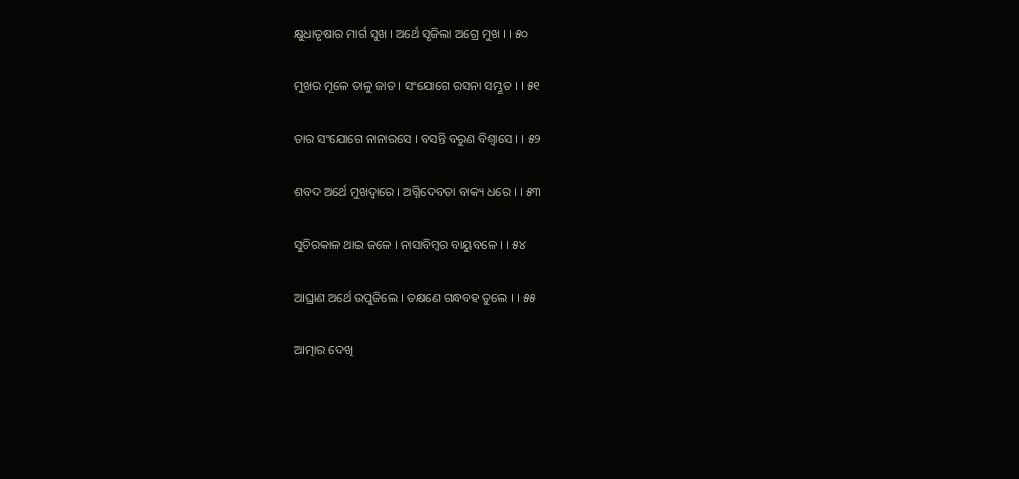କ୍ଷୁଧାତୃଷାର ମାର୍ଗ ସୁଖ । ଅର୍ଥେ ସୃଜିଲା ଅଗ୍ରେ ମୁଖ । । ୫୦

ମୁଖର ମୂଳେ ତାଳୁ ଜାତ । ସଂଯୋଗେ ରସନା ସମ୍ଭୂତ । । ୫୧

ତାର ସଂଯୋଗେ ନାନାରସେ । ବସନ୍ତି ବରୁଣ ବିଶ୍ୱାସେ । । ୫୨

ଶବଦ ଅର୍ଥେ ମୁଖଦ୍ୱାରେ । ଅଗ୍ନିଦେବତା ବାକ୍ୟ ଧରେ । । ୫୩

ସୁଚିରକାଳ ଥାଇ ଜଳେ । ନାସାବିମ୍ବର ବାୟୁବଳେ । । ୫୪

ଆଘ୍ରାଣ ଅର୍ଥେ ଉପୁଜିଲେ । ତକ୍ଷଣେ ଗନ୍ଧବହ ତୁଲେ । । ୫୫

ଆତ୍ମାର ଦେଖି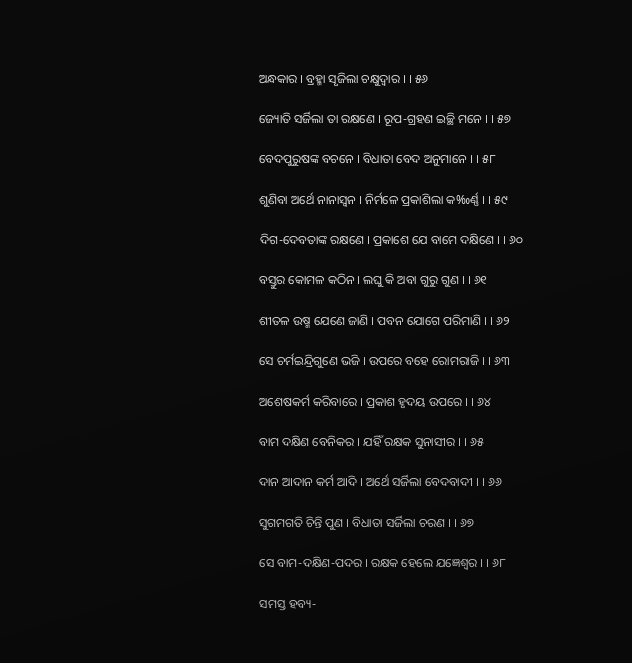ଅନ୍ଧକାର । ବ୍ରହ୍ମା ସୃଜିଲା ଚକ୍ଷୁଦ୍ୱାର । । ୫୬

ଜ୍ୟୋତି ସର୍ଜିଲା ତା ରକ୍ଷଣେ । ରୂପ-ଗ୍ରହଣ ଇଚ୍ଛି ମନେ । । ୫୭

ବେଦପୁରୁଷଙ୍କ ବଚନେ । ବିଧାତା ବେଦ ଅନୁମାନେ । । ୫୮

ଶୁଣିବା ଅର୍ଥେ ନାନାସ୍ୱନ । ନିର୍ମଳେ ପ୍ରକାଶିଲା କ‰ର୍ଣ୍ଣ । । ୫୯

ଦିଗ-ଦେବତାଙ୍କ ରକ୍ଷଣେ । ପ୍ରକାଶେ ଯେ ବାମେ ଦକ୍ଷିଣେ । । ୬୦

ବସ୍ତୁର କୋମଳ କଠିନ । ଲଘୁ କି ଅବା ଗୁରୁ ଗୁଣ । । ୬୧

ଶୀତଳ ଉଷ୍ମ ଯେଣେ ଜାଣି । ପବନ ଯୋଗେ ପରିମାଣି । । ୬୨

ସେ ଚର୍ମଇନ୍ଦ୍ରିଗୁଣେ ଭଜି । ଉପରେ ବହେ ରୋମରାଜି । । ୬୩

ଅଶେଷକର୍ମ କରିବାରେ । ପ୍ରକାଶ ହୃଦୟ ଉପରେ । । ୬୪

ବାମ ଦକ୍ଷିଣ ବେନିକର । ଯହିଁ ରକ୍ଷକ ସୁନାସୀର । । ୬୫

ଦାନ ଆଦାନ କର୍ମ ଆଦି । ଅର୍ଥେ ସର୍ଜିଲା ବେଦବାଦୀ । । ୬୬

ସୁଗମଗତି ଚିନ୍ତି ପୁଣ । ବିଧାତା ସର୍ଜିଲା ଚରଣ । । ୬୭

ସେ ବାମ-ଦକ୍ଷିଣ-ପଦର । ରକ୍ଷକ ହେଲେ ଯଜ୍ଞେଶ୍ୱର । । ୬୮

ସମସ୍ତ ହବ୍ୟ-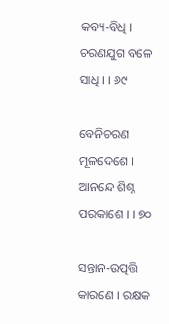କବ୍ୟ-ବିଧି । ଚରଣଯୁଗ ବଳେ ସାଧି । । ୬୯

ବେନିଚରଣ ମୂଳଦେଶେ । ଆନନ୍ଦେ ଶିଶ୍ନ ପରକାଶେ । । ୭୦

ସନ୍ତାନ-ଉତ୍ପତ୍ତି କାରଣେ । ରକ୍ଷକ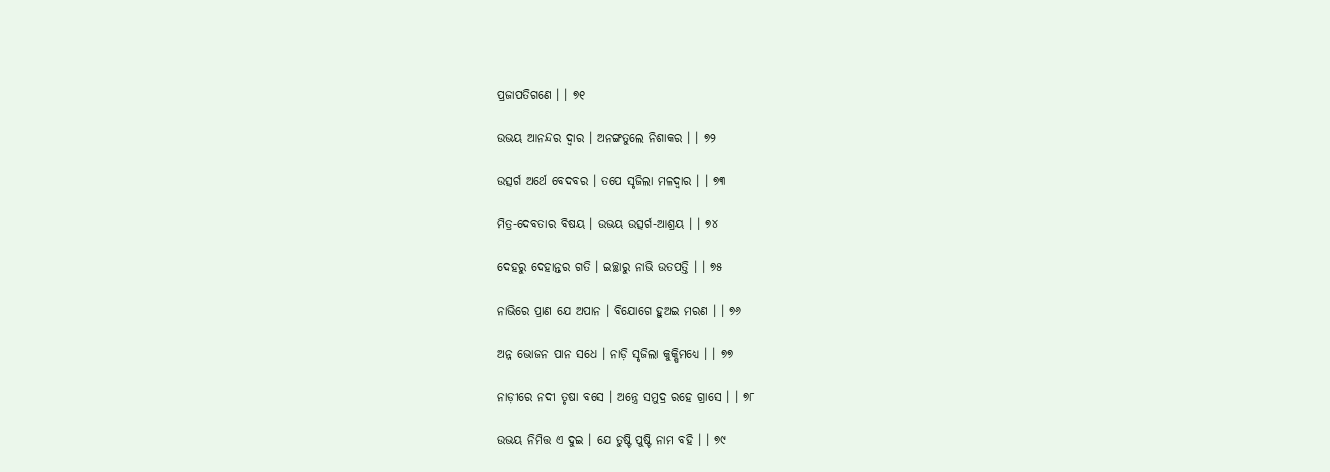ପ୍ରଜାପତିଗଣେ । । ୭୧

ଉଭୟ ଆନନ୍ଦର ଦ୍ୱାର । ଅନଙ୍ଗତୁଲେ ନିଶାକର । । ୭୨

ଉତ୍ସର୍ଗ ଅର୍ଥେ ବେଦବର । ତପେ ସୃଜିଲା ମଳଦ୍ୱାର । । ୭୩

ମିତ୍ର-ଦେବତାର ବିଷୟ । ଉଭୟ ଉତ୍ସର୍ଗ-ଆଶ୍ରୟ । । ୭୪

ଦେହରୁ ଦେହାନ୍ତର ଗତି । ଇଚ୍ଛାରୁ ନାଭି ଉତପତ୍ତି । । ୭୫

ନାଭିରେ ପ୍ରାଣ ଯେ ଅପାନ । ବିଯୋଗେ ହୁଅଇ ମରଣ । । ୭୬

ଅନ୍ନ ଭୋଜନ ପାନ ସଧେ । ନାଡ଼ି ସୃଜିଲା କୁକ୍ଷିମଧ୍ୟେ । । ୭୭

ନାଡ଼ୀରେ ନଦୀ ତୃଷା ବସେ । ଅନ୍ତ୍ରେ ସମୁଦ୍ର ରହେ ଗ୍ରାସେ । । ୭୮

ଉଭୟ ନିମିତ୍ତ ଏ ଦୁଇ । ଯେ ତୁଷ୍ଟି ପୁଷ୍ଟି ନାମ ବହି । । ୭୯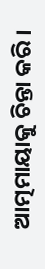ଆତ୍ମମାୟାକୁ ଚିନ୍ତା କରି ।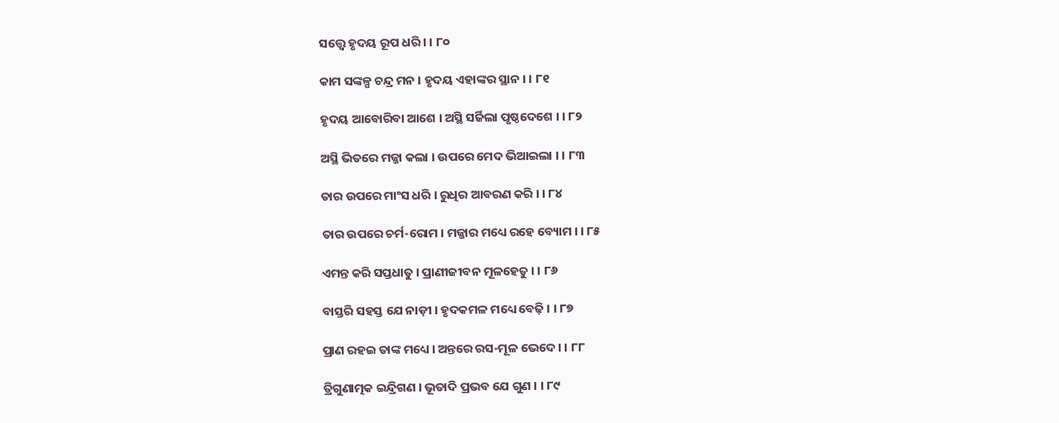ସତ୍ତ୍ବେ ହୃଦୟ ରୂପ ଧରି । । ୮୦

କାମ ସଙ୍କଳ୍ପ ଚନ୍ଦ୍ର ମନ । ହୃଦୟ ଏହାଙ୍କର ସ୍ଥାନ । । ୮୧

ହୃଦୟ ଆବୋରିବା ଆଶେ । ଅସ୍ଥି ସର୍ଜିଲା ପୃଷ୍ଠଦେଶେ । । ୮୨

ଅସ୍ଥି ଭିତରେ ମଜ୍ଜା କଲା । ଉପରେ ମେଦ ଭିଆଇଲା । । ୮୩

ତାର ଉପରେ ମାଂସ ଧରି । ରୁଧିର ଆବରଣ କରି । । ୮୪

ତାର ଉପରେ ଚର୍ମ-ରୋମ । ମଜ୍ଜାର ମଧ୍ୟେ ରହେ ବ୍ୟୋମ । । ୮୫

ଏମନ୍ତ କରି ସପ୍ତଧାତୁ । ପ୍ରାଣୀଜୀବନ ମୂଳହେତୁ । । ୮୬

ବାସ୍ତରି ସହସ୍ତ ଯେ ନାଡ଼ୀ । ହୃଦକମଳ ମଧ୍ୟେ ବେଢ଼ି । । ୮୭

ପ୍ରାଣ ରହଇ ତାଙ୍କ ମଧ୍ୟେ । ଅନ୍ତରେ ରସ-ମୂଳ ଭେଦେ । । ୮୮

ତ୍ରିଗୁଣାତ୍ମକ ଇନ୍ଦ୍ରିଗଣ । ଭୂତାଦି ପ୍ରଭବ ଯେ ଗୁଣ । । ୮୯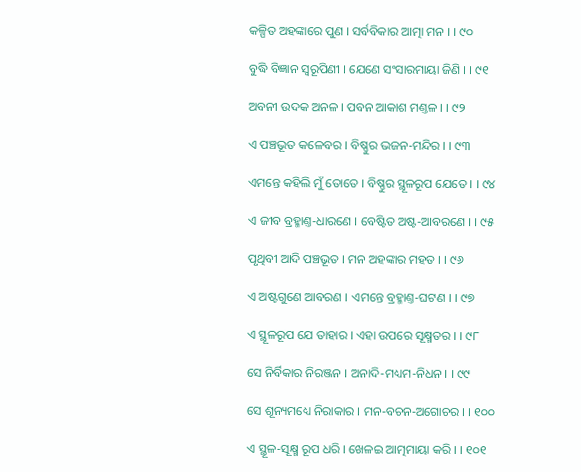କଳ୍ପିତ ଅହଙ୍କାରେ ପୁଣ । ସର୍ବବିକାର ଆତ୍ମା ମନ । । ୯୦

ବୁଦ୍ଧି ବିଜ୍ଞାନ ସ୍ୱରୂପିଣୀ । ଯେଣେ ସଂସାରମାୟା ଜିଣି । । ୯୧

ଅବନୀ ଉଦକ ଅନଳ । ପବନ ଆକାଶ ମଣ୍ତଳ । । ୯୨

ଏ ପଞ୍ଚଭୂତ କଳେବର । ବିଷ୍ଣୁର ଭଜନ-ମନ୍ଦିର । । ୯୩

ଏମନ୍ତେ କହିଲି ମୁଁ ତୋତେ । ବିଷ୍ଣୁର ସ୍ଥୂଳରୂପ ଯେତେ । । ୯୪

ଏ ଜୀବ ବ୍ରହ୍ମାଣ୍ତ-ଧାରଣେ । ବେଷ୍ଟିତ ଅଷ୍ଟ-ଆବରଣେ । । ୯୫

ପୃଥିବୀ ଆଦି ପଞ୍ଚଭୂତ । ମନ ଅହଙ୍କାର ମହତ । । ୯୬

ଏ ଅଷ୍ଟଗୁଣେ ଆବରଣ । ଏମନ୍ତେ ବ୍ରହ୍ମାଣ୍ତ-ଘଟଣ । । ୯୭

ଏ ସ୍ଥୂଳରୂପ ଯେ ତାହାର । ଏହା ଉପରେ ସୂକ୍ଷ୍ମତର । । ୯୮

ସେ ନିର୍ବିକାର ନିରଞ୍ଜନ । ଅନାଦି-ମଧ୍ୟମ-ନିଧନ । । ୯୯

ସେ ଶୂନ୍ୟମଧ୍ୟେ ନିରାକାର । ମନ-ବଚନ-ଅଗୋଚର । । ୧୦୦

ଏ ସ୍ଥୂଳ-ସୂକ୍ଷ୍ମ ରୂପ ଧରି । ଖେଳଇ ଆତ୍ମମାୟା କରି । । ୧୦୧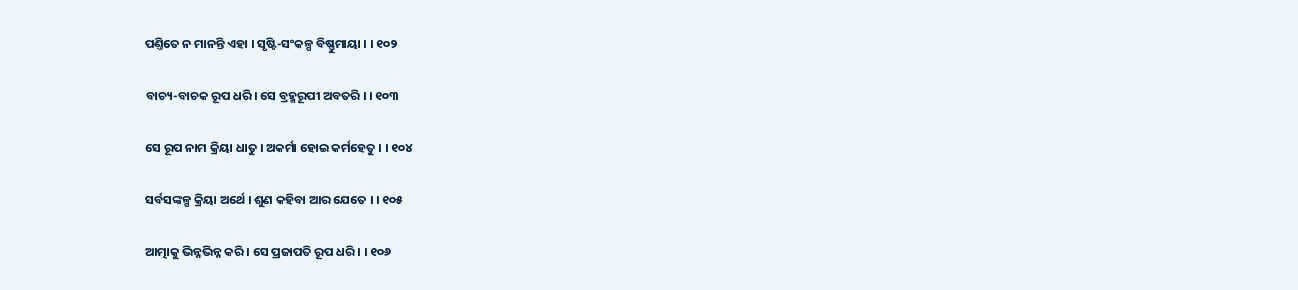ପଣ୍ତିତେ ନ ମାନନ୍ତି ଏହା । ସୃଷ୍ଟି-ସଂକଳ୍ପ ବିଷ୍ଣୁମାୟା । । ୧୦୨

ବାଚ୍ୟ-ବାଚକ ରୂପ ଧରି । ସେ ବ୍ରହ୍ମରୂପୀ ଅବତରି । । ୧୦୩

ସେ ରୂପ ନାମ କ୍ରିୟା ଧାତୁ । ଅକର୍ମା ହୋଇ କର୍ମହେତୁ । । ୧୦୪

ସର୍ବସଙ୍କଳ୍ପ କ୍ରିୟା ଅର୍ଥେ । ଶୁଣ କହିବା ଆର ଯେତେ । । ୧୦୫

ଆତ୍ମାକୁ ଭିନ୍ନଭିନ୍ନ କରି । ସେ ପ୍ରଜାପତି ରୂପ ଧରି । । ୧୦୬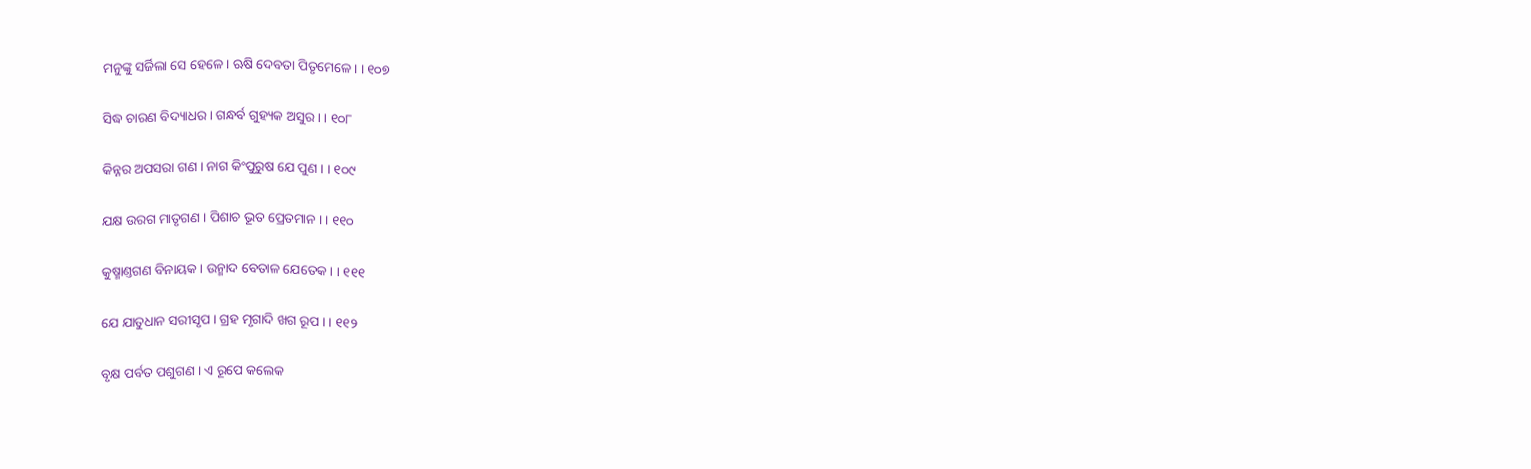ମନୁଙ୍କୁ ସର୍ଜିଲା ସେ ହେଳେ । ଋଷି ଦେବତା ପିତୃମେଳେ । । ୧୦୭

ସିଦ୍ଧ ଚାରଣ ବିଦ୍ୟାଧର । ଗନ୍ଧର୍ବ ଗୁହ୍ୟକ ଅସୁର । । ୧୦୮

କିନ୍ନର ଅପସରା ଗଣ । ନାଗ କିଂପୁରୁଷ ଯେ ପୁଣ । । ୧୦୯

ଯକ୍ଷ ଉରଗ ମାତୃଗଣ । ପିଶାଚ ଭୂତ ପ୍ରେତମାନ । । ୧୧୦

କୁଷ୍ମାଣ୍ତଗଣ ବିନାୟକ । ଉନ୍ମାଦ ବେତାଳ ଯେତେକ । । ୧୧୧

ଯେ ଯାତୁଧାନ ସରୀସୃପ । ଗ୍ରହ ମୃଗାଦି ଖଗ ରୂପ । । ୧୧୨

ବୃକ୍ଷ ପର୍ବତ ପଶୁଗଣ । ଏ ରୂପେ କଲେକ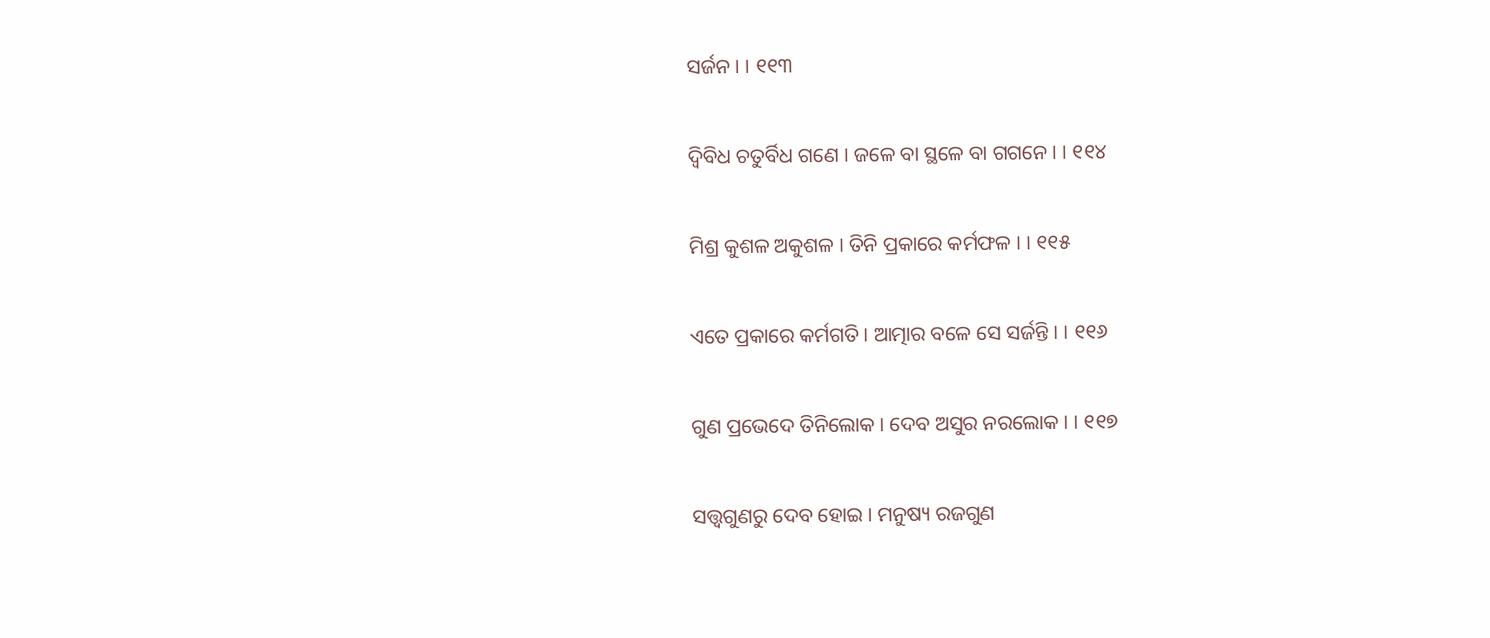ସର୍ଜନ । । ୧୧୩

ଦ୍ୱିବିଧ ଚତୁର୍ବିଧ ଗଣେ । ଜଳେ ବା ସ୍ଥଳେ ବା ଗଗନେ । । ୧୧୪

ମିଶ୍ର କୁଶଳ ଅକୁଶଳ । ତିନି ପ୍ରକାରେ କର୍ମଫଳ । । ୧୧୫

ଏତେ ପ୍ରକାରେ କର୍ମଗତି । ଆତ୍ମାର ବଳେ ସେ ସର୍ଜନ୍ତି । । ୧୧୬

ଗୁଣ ପ୍ରଭେଦେ ତିନିଲୋକ । ଦେବ ଅସୁର ନରଲୋକ । । ୧୧୭

ସତ୍ତ୍ବଗୁଣରୁ ଦେବ ହୋଇ । ମନୁଷ୍ୟ ରଜଗୁଣ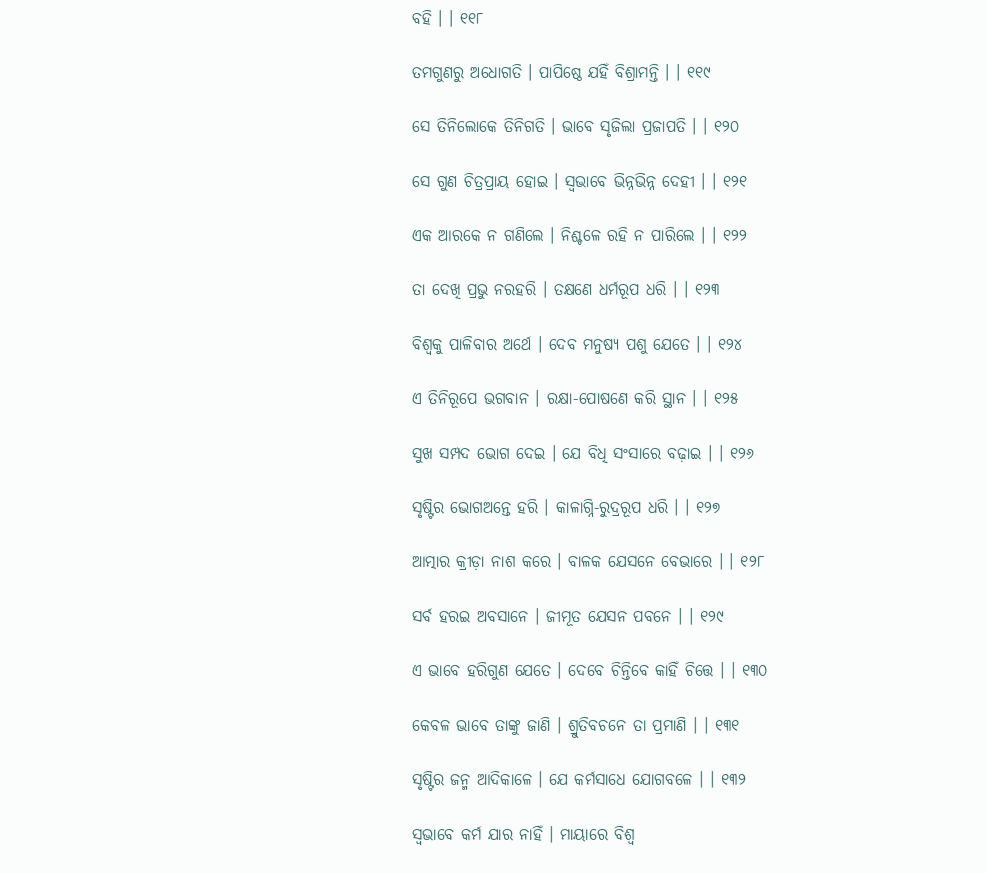ବହି । । ୧୧୮

ତମଗୁଣରୁ ଅଧୋଗତି । ପାପିଷ୍ଠେ ଯହିଁ ବିଶ୍ରାମନ୍ତି । । ୧୧୯

ସେ ତିନିଲୋକେ ତିନିଗତି । ଭାବେ ସୃଜିଲା ପ୍ରଜାପତି । । ୧୨୦

ସେ ଗୁଣ ଚିତ୍ରପ୍ରାୟ ହୋଇ । ସ୍ୱଭାବେ ଭିନ୍ନଭିନ୍ନ ଦେହୀ । । ୧୨୧

ଏକ ଆରକେ ନ ଗଣିଲେ । ନିଶ୍ଚଳେ ରହି ନ ପାରିଲେ । । ୧୨୨

ତା ଦେଖି ପ୍ରଭୁ ନରହରି । ତକ୍ଷଣେ ଧର୍ମରୂପ ଧରି । । ୧୨୩

ବିଶ୍ୱକୁ ପାଳିବାର ଅର୍ଥେ । ଦେବ ମନୁଷ୍ୟ ପଶୁ ଯେତେ । । ୧୨୪

ଏ ତିନିରୂପେ ଭଗବାନ । ରକ୍ଷା-ପୋଷଣେ କରି ସ୍ଥାନ । । ୧୨୫

ସୁଖ ସମ୍ପଦ ଭୋଗ ଦେଇ । ଯେ ବିଧି ସଂସାରେ ବଢ଼ାଇ । । ୧୨୬

ସୃଷ୍ଟିର ଭୋଗଅନ୍ତେ ହରି । କାଳାଗ୍ନି-ରୁଦ୍ରରୂପ ଧରି । । ୧୨୭

ଆତ୍ମାର କ୍ରୀଡ଼ା ନାଶ କରେ । ବାଳକ ଯେସନେ ବେଭାରେ । । ୧୨୮

ସର୍ବ ହରଇ ଅବସାନେ । ଜୀମୂତ ଯେସନ ପବନେ । । ୧୨୯

ଏ ଭାବେ ହରିଗୁଣ ଯେତେ । ଦେବେ ଚିନ୍ତିବେ କାହିଁ ଚିତ୍ତେ । । ୧୩୦

କେବଳ ଭାବେ ତାଙ୍କୁ ଜାଣି । ଶ୍ରୁତିବଚନେ ତା ପ୍ରମାଣି । । ୧୩୧

ସୃଷ୍ଟିର ଜନ୍ମ ଆଦିକାଳେ । ଯେ କର୍ମସାଧେ ଯୋଗବଳେ । । ୧୩୨

ସ୍ୱଭାବେ କର୍ମ ଯାର ନାହିଁ । ମାୟାରେ ବିଶ୍ୱ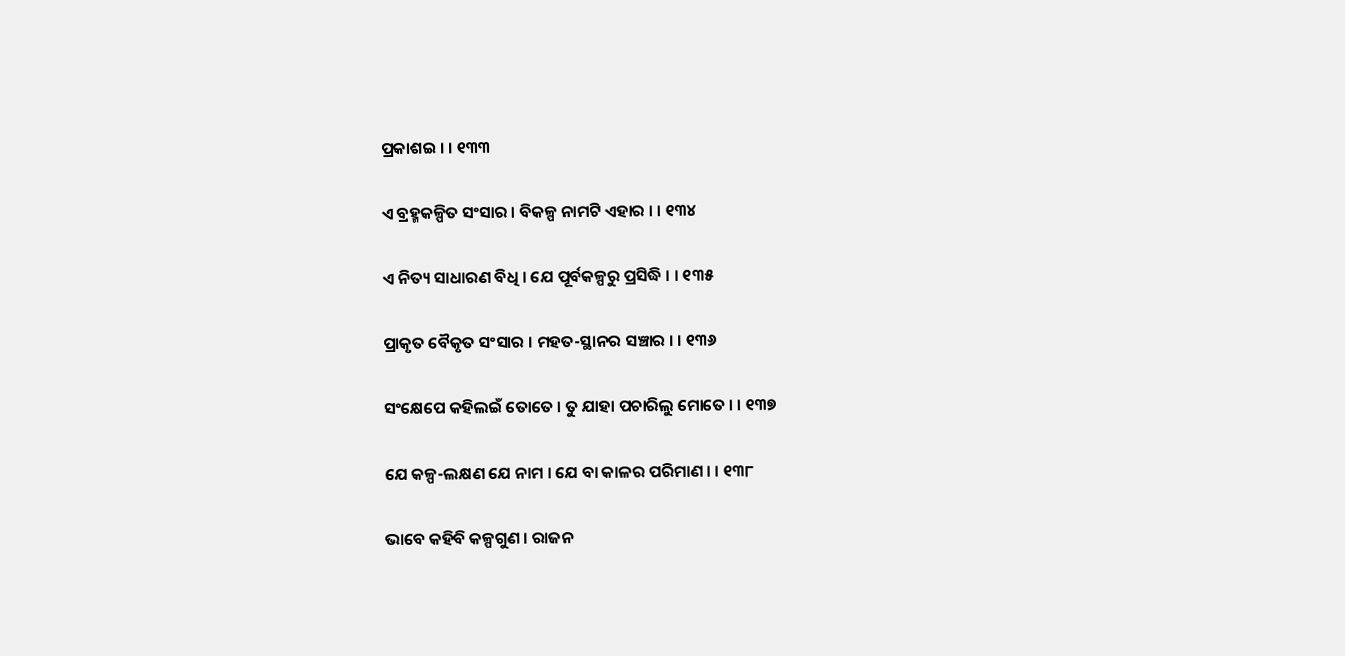ପ୍ରକାଶଇ । । ୧୩୩

ଏ ବ୍ରହ୍ମକଳ୍ପିତ ସଂସାର । ବିକଳ୍ପ ନାମଟି ଏହାର । । ୧୩୪

ଏ ନିତ୍ୟ ସାଧାରଣ ବିଧି । ଯେ ପୂର୍ବକଳ୍ପରୁ ପ୍ରସିଦ୍ଧି । । ୧୩୫

ପ୍ରାକୃତ ବୈକୃତ ସଂସାର । ମହତ-ସ୍ଥାନର ସଞ୍ଚାର । । ୧୩୬

ସଂକ୍ଷେପେ କହିଲଇଁ ତୋତେ । ତୁ ଯାହା ପଚାରିଲୁ ମୋତେ । । ୧୩୭

ଯେ କଳ୍ପ-ଲକ୍ଷଣ ଯେ ନାମ । ଯେ ବା କାଳର ପରିମାଣ । । ୧୩୮

ଭାବେ କହିବି କଳ୍ପଗୁଣ । ରାଜନ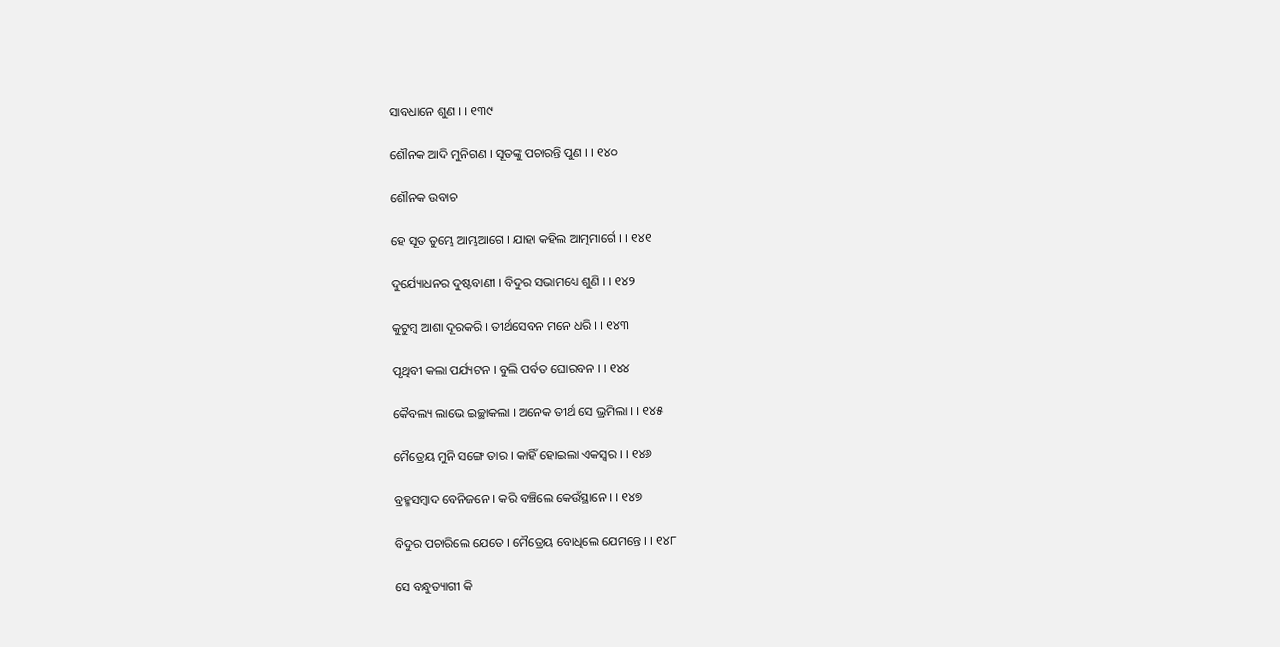ସାବଧାନେ ଶୁଣ । । ୧୩୯

ଶୌନକ ଆଦି ମୁନିଗଣ । ସୂତଙ୍କୁ ପଚାରନ୍ତି ପୁଣ । । ୧୪୦

ଶୌନକ ଉବାଚ

ହେ ସୂତ ତୁମ୍ଭେ ଆମ୍ଭଆଗେ । ଯାହା କହିଲ ଆତ୍ମମାର୍ଗେ । । ୧୪୧

ଦୁର୍ଯ୍ୟୋଧନର ଦୁଷ୍ଟବାଣୀ । ବିଦୁର ସଭାମଧ୍ୟେ ଶୁଣି । । ୧୪୨

କୁଟୁମ୍ବ ଆଶା ଦୂରକରି । ତୀର୍ଥସେବନ ମନେ ଧରି । । ୧୪୩

ପୃଥିବୀ କଲା ପର୍ଯ୍ୟଟନ । ବୁଲି ପର୍ବତ ଘୋରବନ । । ୧୪୪

କୈବଲ୍ୟ ଲାଭେ ଇଚ୍ଛାକଲା । ଅନେକ ତୀର୍ଥ ସେ ଭ୍ରମିଲା । । ୧୪୫

ମୈତ୍ରେୟ ମୁନି ସଙ୍ଗେ ତାର । କାହିଁ ହୋଇଲା ଏକସ୍ୱର । । ୧୪୬

ବ୍ରହ୍ମସମ୍ବାଦ ବେନିଜନେ । କରି ବଞ୍ଚିଲେ କେଉଁସ୍ଥାନେ । । ୧୪୭

ବିଦୁର ପଚାରିଲେ ଯେତେ । ମୈତ୍ରେୟ ବୋଧିଲେ ଯେମନ୍ତେ । । ୧୪୮

ସେ ବନ୍ଧୁତ୍ୟାଗୀ କି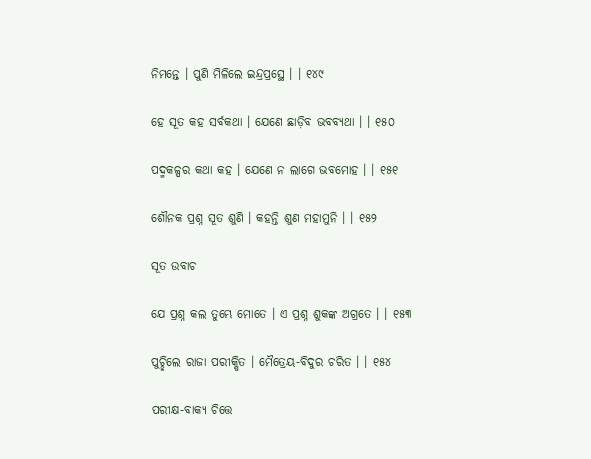ନିମନ୍ତେ । ପୁଣି ମିଳିଲେ ଇନ୍ଦ୍ରପ୍ରସ୍ଥେ । । ୧୪୯

ହେ ସୂତ କହ ସର୍ବକଥା । ଯେଣେ ଛାଡ଼ିବ ଭବବ୍ୟଥା । । ୧୫୦

ପଦ୍ମକଳ୍ପର କଥା କହ । ଯେଣେ ନ ଲାଗେ ଭବମୋହ । । ୧୫୧

ଶୌନକ ପ୍ରଶ୍ନ ସୂତ ଶୁଣି । କହନ୍ତି ଶୁଣ ମହାମୁନି । । ୧୫୨

ସୂତ ଉବାଚ

ଯେ ପ୍ରଶ୍ନ କଲ ତୁମ୍ଭେ ମୋତେ । ଏ ପ୍ରଶ୍ନ ଶୁକଙ୍କ ଅଗ୍ରତେ । । ୧୫୩

ପୁଚ୍ଛିଲେ ରାଜା ପରୀକ୍ଷିତ । ମୈତ୍ରେୟ-ବିଦୁର ଚରିତ । । ୧୫୪

ପରୀକ୍ଷ-ବାକ୍ୟ ଚିତ୍ତେ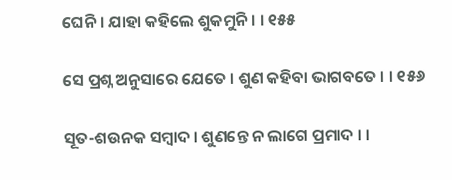ଘେନି । ଯାହା କହିଲେ ଶୁକମୁନି । । ୧୫୫

ସେ ପ୍ରଶ୍ନ ଅନୁସାରେ ଯେତେ । ଶୁଣ କହିବା ଭାଗବତେ । । ୧୫୬

ସୂତ-ଶଉନକ ସମ୍ବାଦ । ଶୁଣନ୍ତେ ନ ଲାଗେ ପ୍ରମାଦ । ।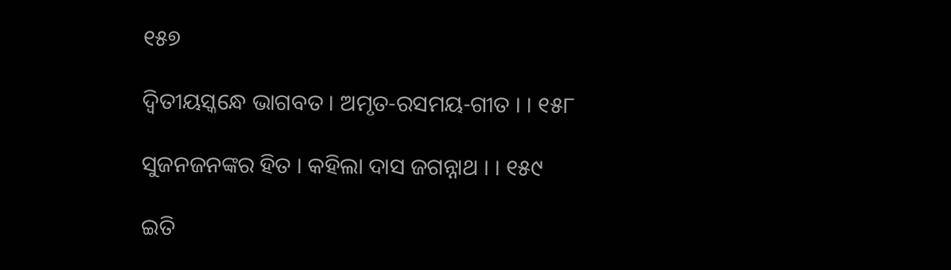୧୫୭

ଦ୍ୱିତୀୟସ୍କନ୍ଧେ ଭାଗବତ । ଅମୃତ-ରସମୟ-ଗୀତ । । ୧୫୮

ସୁଜନଜନଙ୍କର ହିତ । କହିଲା ଦାସ ଜଗନ୍ନାଥ । । ୧୫୯

ଇତି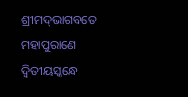ଶ୍ରୀମଦ୍‌ଭାଗବତେ ମହାପୁରାଣେ ଦ୍ୱିତୀୟସ୍କନ୍ଧେ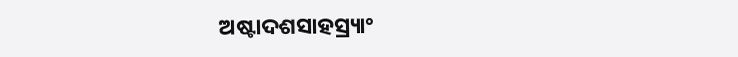ଅଷ୍ଟାଦଶସାହସ୍ର୍ୟାଂ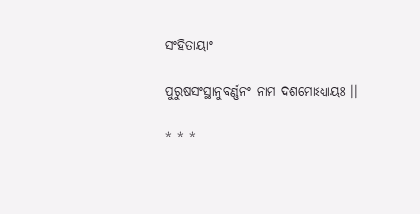ସଂହିତାୟାଂ

ପୁରୁଷସଂସ୍ଥାନୁବର୍ଣ୍ଣନଂ ନାମ ଦଶମୋଽଧ୍ୟାୟଃ ।।

* * *